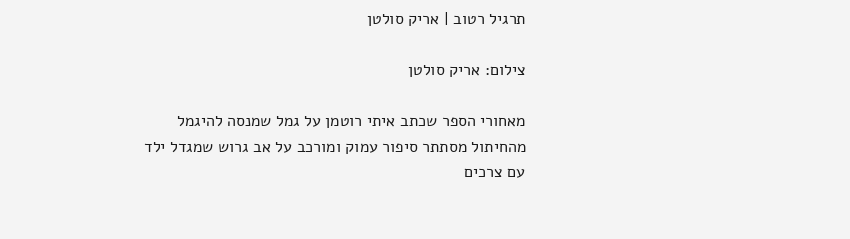תרגיל רטוב | אריק סולטן

צילום: אריק סולטן

מאחורי הספר שכתב איתי רוטמן על גמל שמנסה להיגמל מהחיתול מסתתר סיפור עמוק ומורכב על אב גרוש שמגדל ילד עם צרכים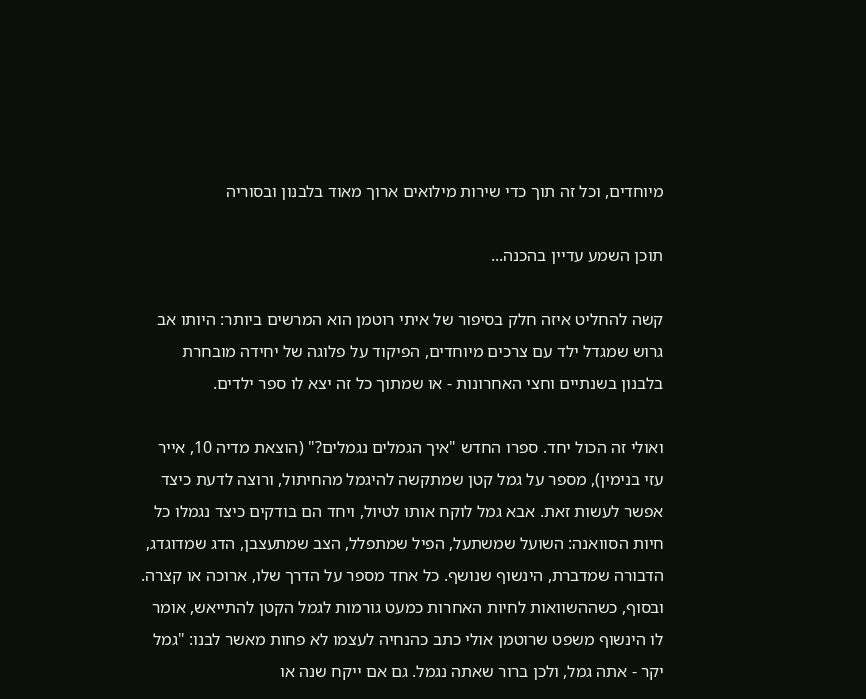מיוחדים, וכל זה תוך כדי שירות מילואים ארוך מאוד בלבנון ובסוריה

תוכן השמע עדיין בהכנה...

קשה להחליט איזה חלק בסיפור של איתי רוטמן הוא המרשים ביותר: היותו אב גרוש שמגדל ילד עם צרכים מיוחדים, הפיקוד על פלוגה של יחידה מובחרת בלבנון בשנתיים וחצי האחרונות - או שמתוך כל זה יצא לו ספר ילדים.

ואולי זה הכול יחד. ספרו החדש "איך הגמלים נגמלים?" (הוצאת מדיה 10, אייר עזי בנימין), מספר על גמל קטן שמתקשה להיגמל מהחיתול, ורוצה לדעת כיצד אפשר לעשות זאת. אבא גמל לוקח אותו לטיול, ויחד הם בודקים כיצד נגמלו כל חיות הסוואנה: השועל שמשתעל, הפיל שמתפלל, הצב שמתעצבן, הדג שמדוגדג, הדבורה שמדברת, הינשוף שנושף. כל אחד מספר על הדרך שלו, ארוכה או קצרה. ובסוף, כשההשוואות לחיות האחרות כמעט גורמות לגמל הקטן להתייאש, אומר לו הינשוף משפט שרוטמן אולי כתב כהנחיה לעצמו לא פחות מאשר לבנו: "גמל יקר - אתה גמל, ולכן ברור שאתה נגמל. גם אם ייקח שנה או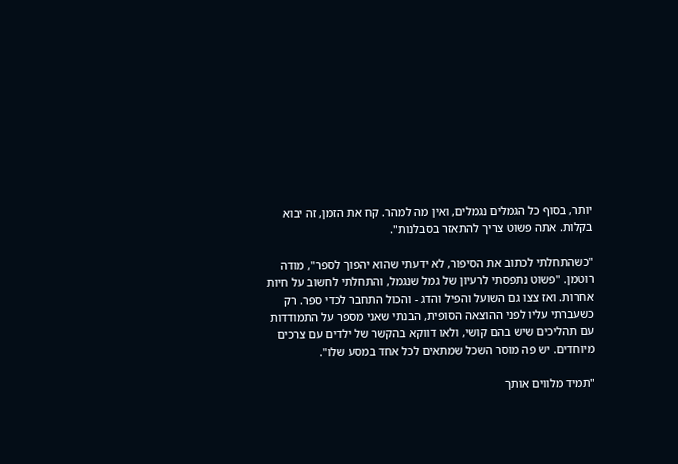יותר, בסוף כל הגמלים נגמלים, ואין מה למהר. קח את הזמן, זה יבוא בקלות. אתה פשוט צריך להתאזר בסבלנות".

"כשהתחלתי לכתוב את הסיפור, לא ידעתי שהוא יהפוך לספר", מודה רוטמן. "פשוט נתפסתי לרעיון של גמל שנגמל, והתחלתי לחשוב על חיות אחרות. ואז צצו גם השועל והפיל והדג - והכול התחבר לכדי ספר. רק כשעברתי עליו לפני ההוצאה הסופית, הבנתי שאני מספר על התמודדות עם תהליכים שיש בהם קושי, ולאו דווקא בהקשר של ילדים עם צרכים מיוחדים. יש פה מוסר השכל שמתאים לכל אחד במסע שלו".

"תמיד מלווים אותך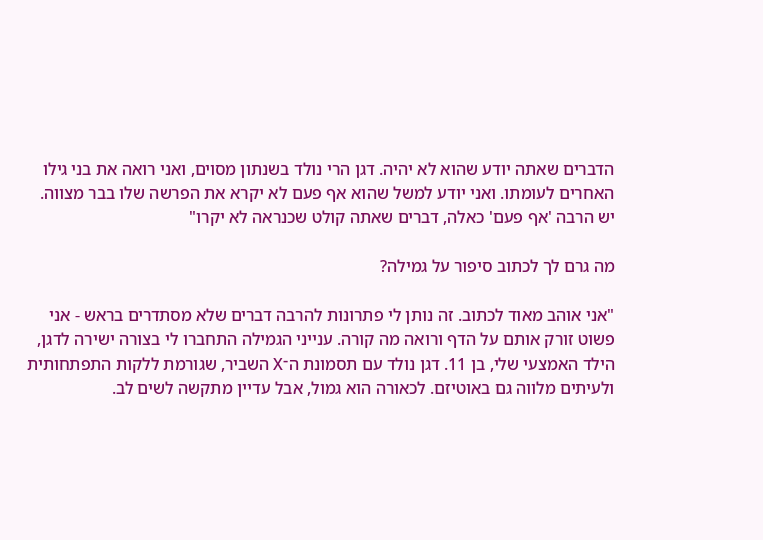הדברים שאתה יודע שהוא לא יהיה. דגן הרי נולד בשנתון מסוים, ואני רואה את בני גילו האחרים לעומתו. ואני יודע למשל שהוא אף פעם לא יקרא את הפרשה שלו בבר מצווה. יש הרבה 'אף פעם' כאלה, דברים שאתה קולט שכנראה לא יקרו"

מה גרם לך לכתוב סיפור על גמילה?

"אני אוהב מאוד לכתוב. זה נותן לי פתרונות להרבה דברים שלא מסתדרים בראש - אני פשוט זורק אותם על הדף ורואה מה קורה. ענייני הגמילה התחברו לי בצורה ישירה לדגן, הילד האמצעי שלי, בן 11. דגן נולד עם תסמונת ה־X השביר, שגורמת ללקות התפתחותית ולעיתים מלווה גם באוטיזם. לכאורה הוא גמול, אבל עדיין מתקשה לשים לב.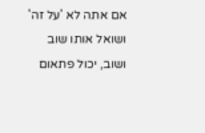אם אתה לא 'על זה' ושואל אותו שוב ושוב, יכול פתאום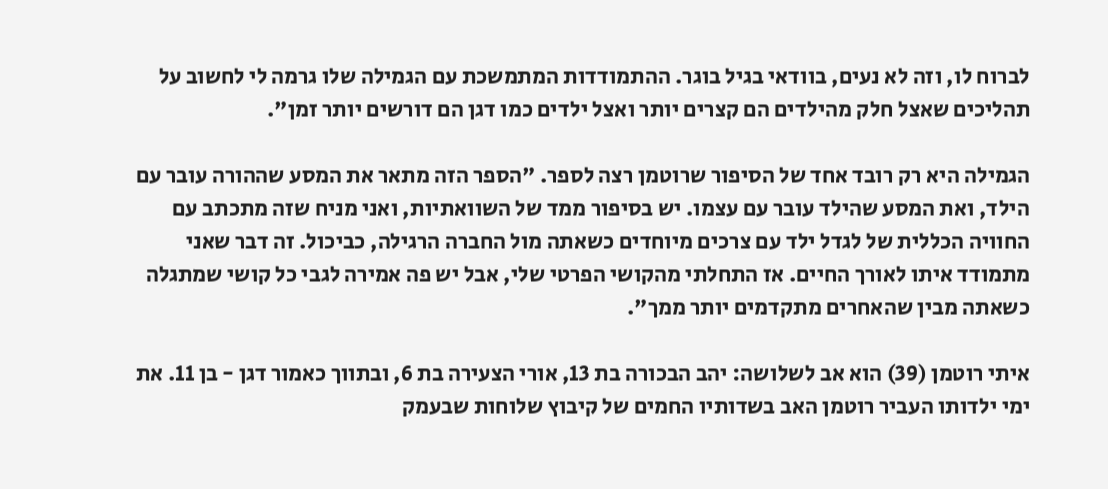לברוח לו, וזה לא נעים, בוודאי בגיל בוגר. ההתמודדות המתמשכת עם הגמילה שלו גרמה לי לחשוב על תהליכים שאצל חלק מהילדים הם קצרים יותר ואצל ילדים כמו דגן הם דורשים יותר זמן".

הגמילה היא רק רובד אחד של הסיפור שרוטמן רצה לספר. "הספר הזה מתאר את המסע שההורה עובר עם הילד, ואת המסע שהילד עובר עם עצמו. יש בסיפור ממד של השוואתיות, ואני מניח שזה מתכתב עם החוויה הכללית של לגדל ילד עם צרכים מיוחדים כשאתה מול החברה הרגילה, כביכול. זה דבר שאני מתמודד איתו לאורך החיים. אז התחלתי מהקושי הפרטי שלי, אבל יש פה אמירה לגבי כל קושי שמתגלה כשאתה מבין שהאחרים מתקדמים יותר ממך".

איתי רוטמן (39) הוא אב לשלושה: יהב הבכורה בת 13, אורי הצעירה בת 6, ובתווך כאמור דגן - בן 11. את ימי ילדותו העביר רוטמן האב בשדותיו החמים של קיבוץ שלוחות שבעמק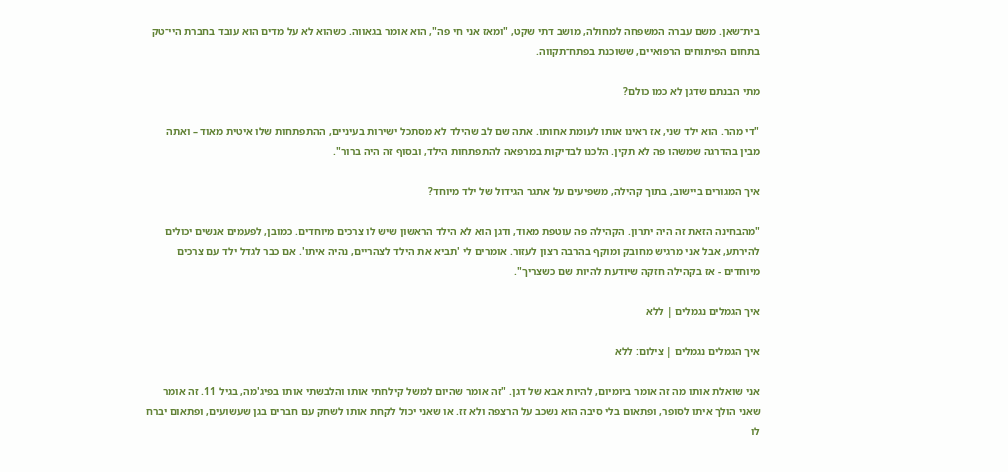בית־שאן. משם עברה המשפחה למחולה, מושב דתי שקט, "ומאז אני חי פה", הוא אומר בגאווה. כשהוא לא על מדים הוא עובד בחברת היי־טק בתחום הפיתוחים הרפואיים, ששוכנת בפתח־תקווה.

מתי הבנתם שדגן לא כמו כולם?

"די מהר. הוא ילד שני, אז ראינו אותו לעומת אחותו. אתה שם לב שהילד לא מסתכל ישירות בעיניים, ההתפתחות שלו איטית מאוד – ואתה מבין בהדרגה שמשהו פה לא תקין. הלכנו לבדיקות במרפאה להתפתחות הילד, ובסוף זה היה ברור".

איך המגורים ביישוב, בתוך קהילה, משפיעים על אתגר הגידול של ילד מיוחד?

"מהבחינה הזאת זה היה יתרון. הקהילה פה עוטפת מאוד, ודגן הוא לא הילד הראשון שיש לו צרכים מיוחדים. כמובן, לפעמים אנשים יכולים להירתע, אבל אני מרגיש מחובק ומוקף בהרבה רצון לעזור. אומרים לי 'תביא את הילד לצהריים, נהיה איתו'. אם כבר לגדל ילד עם צרכים מיוחדים - אז בקהילה חזקה שיודעת להיות שם כשצריך".

איך הגמלים נגמלים | ללא

איך הגמלים נגמלים | צילום: ללא

אני שואלת אותו מה זה אומר ביומיום, להיות אבא של דגן. "זה אומר שהיום למשל קילחתי אותו והלבשתי אותו בפיג'מה, בגיל 11. זה אומר שאני הולך איתו לסופר, ופתאום בלי סיבה הוא נשכב על הרצפה ולא זז. או שאני יכול לקחת אותו לשחק עם חברים בגן שעשועים, ופתאום יברח לו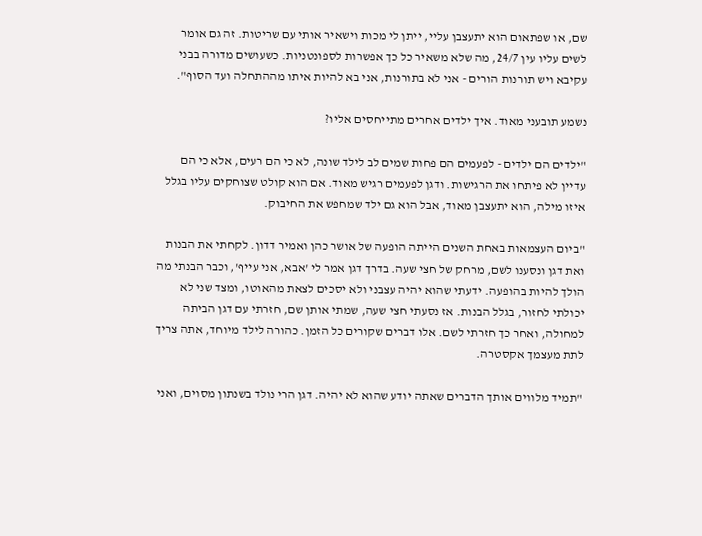שם, או שפתאום הוא יתעצבן עליי, ייתן לי מכות וישאיר אותי עם שריטות. זה גם אומר לשים עליו עין 24/7, מה שלא משאיר כל כך אפשרות לספונטניות. כשעושים מדורה בבני עקיבא ויש תורנות הורים - אני לא בתורנות, אני בא להיות איתו מההתחלה ועד הסוף".

נשמע תובעני מאוד. איך ילדים אחרים מתייחסים אליו?

"ילדים הם ילדים - לפעמים הם פחות שמים לב לילד שונה, לא כי הם רעים, אלא כי הם עדיין לא פיתחו את הרגישות. ודגן לפעמים רגיש מאוד. אם הוא קולט שצוחקים עליו בגלל איזו מילה, הוא יתעצבן מאוד, אבל הוא גם ילד שמחפש את החיבוק.

"ביום העצמאות באחת השנים הייתה הופעה של אושר כהן ואמיר דדון. לקחתי את הבנות ואת דגן ונסענו לשם, מרחק של חצי שעה. בדרך דגן אמר לי 'אבא, אני עייף', וכבר הבנתי מה הולך להיות בהופעה. ידעתי שהוא יהיה עצבני ולא יסכים לצאת מהאוטו, ומצד שני לא יכולתי לחזור, בגלל הבנות. אז נסעתי חצי שעה, שמתי אותן שם, חזרתי עם דגן הביתה למחולה, ואחר כך חזרתי לשם. אלו דברים שקורים כל הזמן. כהורה לילד מיוחד, אתה צריך לתת מעצמך אקסטרה.

"תמיד מלווים אותך הדברים שאתה יודע שהוא לא יהיה. דגן הרי נולד בשנתון מסוים, ואני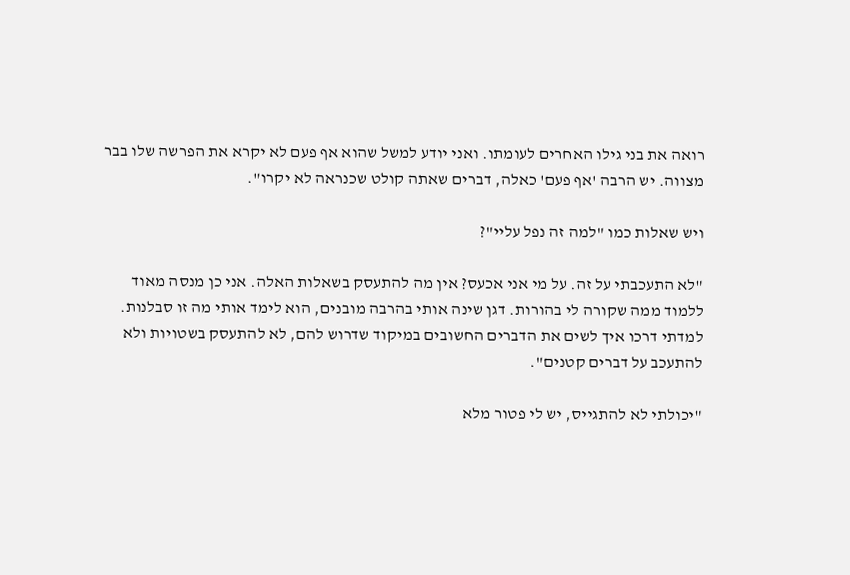רואה את בני גילו האחרים לעומתו. ואני יודע למשל שהוא אף פעם לא יקרא את הפרשה שלו בבר מצווה. יש הרבה 'אף פעם' כאלה, דברים שאתה קולט שכנראה לא יקרו".

ויש שאלות כמו "למה זה נפל עליי"?

"לא התעכבתי על זה. על מי אני אכעס? אין מה להתעסק בשאלות האלה. אני כן מנסה מאוד ללמוד ממה שקורה לי בהורות. דגן שינה אותי בהרבה מובנים, הוא לימד אותי מה זו סבלנות. למדתי דרכו איך לשים את הדברים החשובים במיקוד שדרוש להם, לא להתעסק בשטויות ולא להתעכב על דברים קטנים".

"יכולתי לא להתגייס, יש לי פטור מלא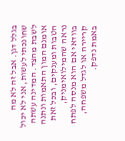בגלל דגן. אבל זה לא מה שחונכתי לעשות, אני לא יכול לשבת מהצד. המדינה עשתה אומנם המון התאמות ונתנה הטבות ומענקים, ובכל זאת נראה שהמילואימניק, בוודאי אם הוא מנסה לפתח קריירה או לגדל משפחה, באמת נדפק.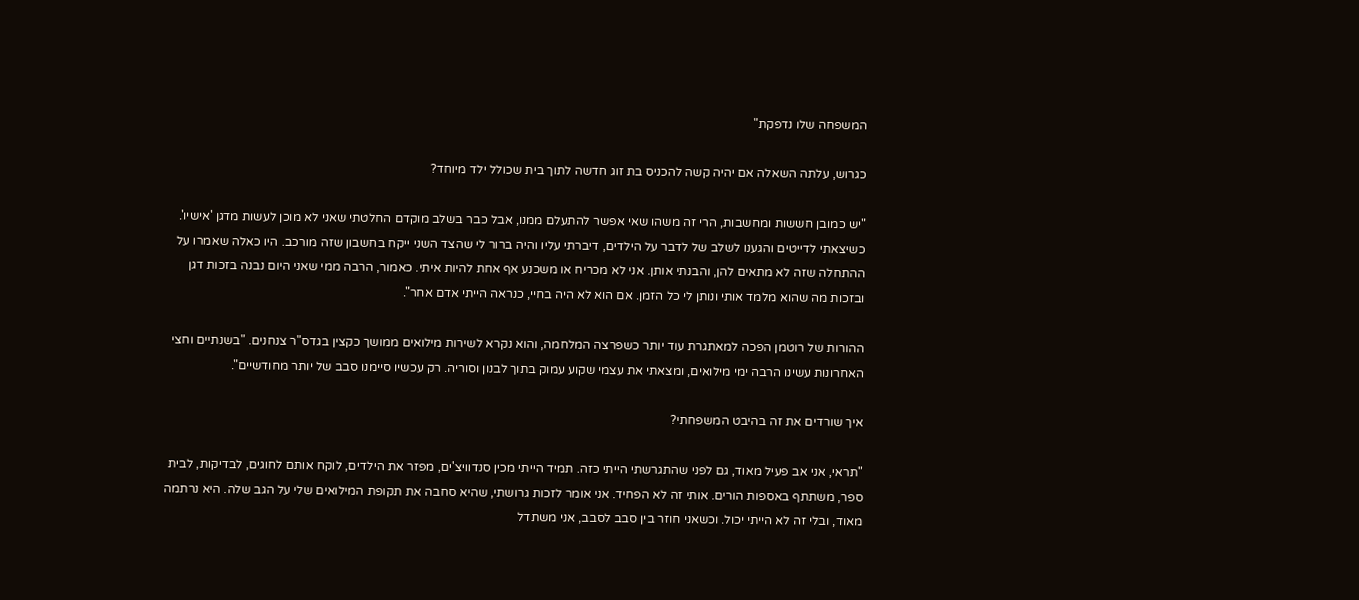המשפחה שלו נדפקת"

כגרוש, עלתה השאלה אם יהיה קשה להכניס בת זוג חדשה לתוך בית שכולל ילד מיוחד?

"יש כמובן חששות ומחשבות, הרי זה משהו שאי אפשר להתעלם ממנו, אבל כבר בשלב מוקדם החלטתי שאני לא מוכן לעשות מדגן 'אישיו'. כשיצאתי לדייטים והגענו לשלב של לדבר על הילדים, דיברתי עליו והיה ברור לי שהצד השני ייקח בחשבון שזה מורכב. היו כאלה שאמרו על ההתחלה שזה לא מתאים להן, והבנתי אותן. אני לא מכריח או משכנע אף אחת להיות איתי. כאמור, הרבה ממי שאני היום נבנה בזכות דגן ובזכות מה שהוא מלמד אותי ונותן לי כל הזמן. אם הוא לא היה בחיי, כנראה הייתי אדם אחר".

ההורות של רוטמן הפכה למאתגרת עוד יותר כשפרצה המלחמה, והוא נקרא לשירות מילואים ממושך כקצין בגדס"ר צנחנים. "בשנתיים וחצי האחרונות עשינו הרבה ימי מילואים, ומצאתי את עצמי שקוע עמוק בתוך לבנון וסוריה. רק עכשיו סיימנו סבב של יותר מחודשיים".

איך שורדים את זה בהיבט המשפחתי?

"תראי, אני אב פעיל מאוד, גם לפני שהתגרשתי הייתי כזה. תמיד הייתי מכין סנדוויצ'ים, מפזר את הילדים, לוקח אותם לחוגים, לבדיקות, לבית ספר, משתתף באספות הורים. אותי זה לא הפחיד. אני אומר לזכות גרושתי, שהיא סחבה את תקופת המילואים שלי על הגב שלה. היא נרתמה מאוד, ובלי זה לא הייתי יכול. וכשאני חוזר בין סבב לסבב, אני משתדל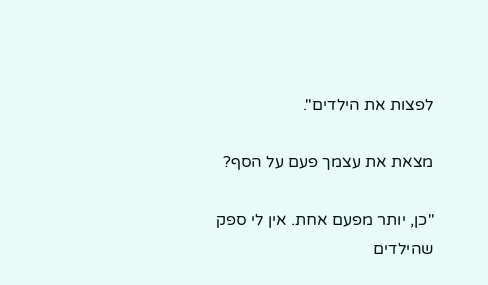לפצות את הילדים".

מצאת את עצמך פעם על הסף?

"כן, יותר מפעם אחת. אין לי ספק שהילדים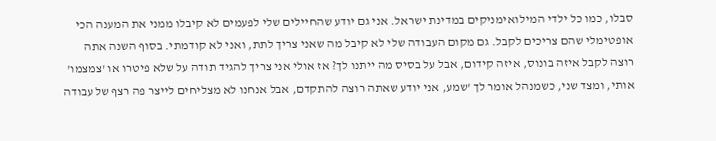סבלו, כמו כל ילדי המילואימניקים במדינת ישראל. אני גם יודע שהחיילים שלי לפעמים לא קיבלו ממני את המענה הכי אופטימלי שהם צריכים לקבל. גם מקום העבודה שלי לא קיבל מה שאני צריך לתת, ואני לא קודמתי. בסוף השנה אתה רוצה לקבל איזה בונוס, איזה קידום, אבל על בסיס מה ייתנו לך? אז אולי אני צריך להגיד תודה על שלא פיטרו או 'צמצמו' אותי, ומצד שני, כשמנהל אומר לך 'שמע, אני יודע שאתה רוצה להתקדם, אבל אנחנו לא מצליחים לייצר פה רצף של עבודה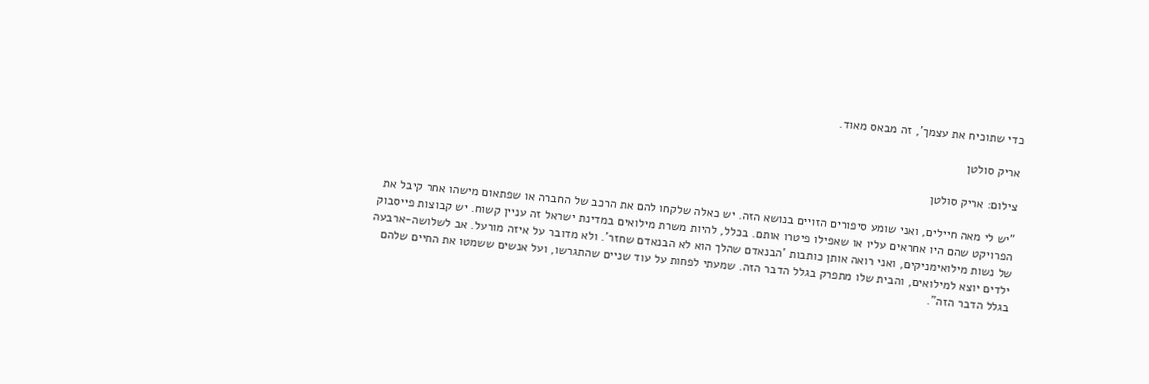כדי שתוכיח את עצמך', זה מבאס מאוד.

אריק סולטן

צילום: אריק סולטן

"יש לי מאה חיילים, ואני שומע סיפורים הזויים בנושא הזה. יש כאלה שלקחו להם את הרכב של החברה או שפתאום מישהו אחר קיבל את הפרויקט שהם היו אחראים עליו או שאפילו פיטרו אותם. בכלל, להיות משרת מילואים במדינת ישראל זה עניין קשוח. יש קבוצות פייסבוק של נשות מילואימניקים, ואני רואה אותן כותבות 'הבנאדם שהלך הוא לא הבנאדם שחזר'. ולא מדובר על איזה מורעל. אב לשלושה-ארבעה ילדים יוצא למילואים, והבית שלו מתפרק בגלל הדבר הזה. שמעתי לפחות על עוד שניים שהתגרשו, ועל אנשים ששמטו את החיים שלהם בגלל הדבר הזה".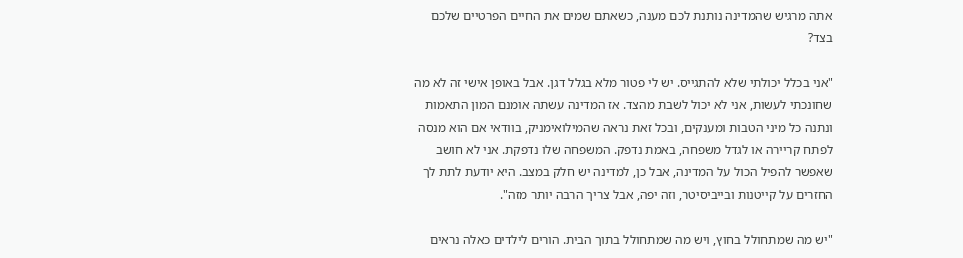אתה מרגיש שהמדינה נותנת לכם מענה, כשאתם שמים את החיים הפרטיים שלכם בצד?

"אני בכלל יכולתי שלא להתגייס. יש לי פטור מלא בגלל דגן. אבל באופן אישי זה לא מה שחונכתי לעשות, אני לא יכול לשבת מהצד. אז המדינה עשתה אומנם המון התאמות ונתנה כל מיני הטבות ומענקים, ובכל זאת נראה שהמילואימניק, בוודאי אם הוא מנסה לפתח קריירה או לגדל משפחה, באמת נדפק. המשפחה שלו נדפקת. אני לא חושב שאפשר להפיל הכול על המדינה, אבל כן, למדינה יש חלק במצב. היא יודעת לתת לך החזרים על קייטנות ובייביסיטר, וזה יפה, אבל צריך הרבה יותר מזה".

"יש מה שמתחולל בחוץ, ויש מה שמתחולל בתוך הבית. הורים לילדים כאלה נראים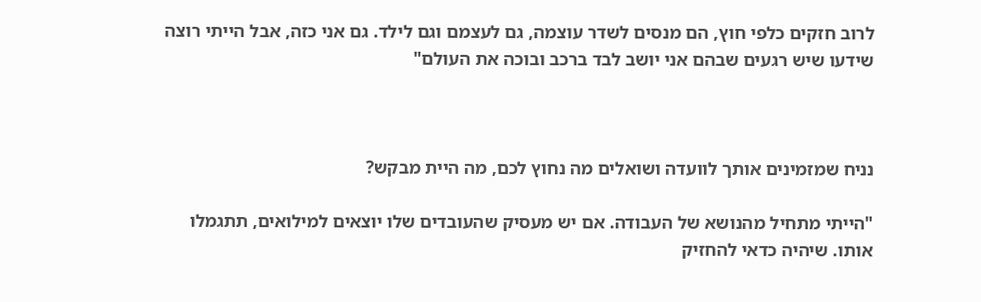לרוב חזקים כלפי חוץ, הם מנסים לשדר עוצמה, גם לעצמם וגם לילד. גם אני כזה, אבל הייתי רוצה שידעו שיש רגעים שבהם אני יושב לבד ברכב ובוכה את העולם"



נניח שמזמינים אותך לוועדה ושואלים מה נחוץ לכם, מה היית מבקש?

"הייתי מתחיל מהנושא של העבודה. אם יש מעסיק שהעובדים שלו יוצאים למילואים, תתגמלו אותו. שיהיה כדאי להחזיק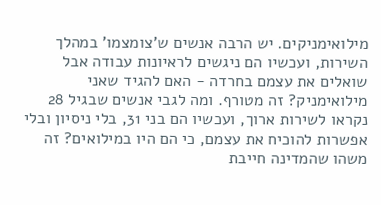מילואימניקים. יש הרבה אנשים ש'צומצמו' במהלך השירות, ועכשיו הם ניגשים לראיונות עבודה אבל שואלים את עצמם בחרדה - האם להגיד שאני מילואימניק? זה מטורף. ומה לגבי אנשים שבגיל 28 נקראו לשירות ארוך, ועכשיו הם בני 31, בלי ניסיון ובלי אפשרות להוכיח את עצמם, כי הם היו במילואים? זה משהו שהמדינה חייבת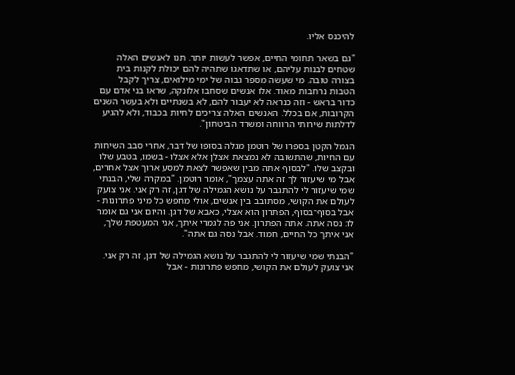להיכנס אליו.

"גם בשאר תחומי החיים, אפשר לעשות יותר. תנו לאנשים האלה שטחים לבנות עליהם, או שתדאגו שתהיה להם יכולת לקנות בית בצורה טובה. מי שעשה מספר גבוה של ימי מילואים, צריך לקבל הטבות נרחבות מאוד. אלו אנשים שסחבו אלונקה, שראו בני אדם עם כדור בראש - וזה כנראה לא יעבור להם, לא בשנתיים ולא בעשר השנים הקרובות, אם בכלל. האנשים האלה צריכים לחיות בכבוד, ולא להגיע לדלתות שירותי הרווחה ומשרד הביטחון".

הגמל הקטן בספרו של רוטמן מגלה בסופו של דבר, אחרי סבב השיחות עם החיות, שהתשובה לא נמצאת אצלן אלא אצלו - בשמו, בטבע שלו ובקצב שלו. "לבסוף אתה מבין שאפשר לצאת למסע ארוך אצל אחרים, אבל מי שיעזור לך זה אתה עצמך", אומר רוטמן. "במקרה שלי, הבנתי שמי שיעזור לי להתגבר על נושא הגמילה של דגן, זה רק אני. אני צועק לעולם את הקושי, מסתובב בין אנשים, אולי מחפש כל מיני פתרונות - אבל בסוף־בסוף, הפתרון הוא אצלי, כאבא של דגן. והיום אני גם אומר לו: נסה אתה. אתה הפתרון. אני פה לגמרי איתך, אני המעטפת שלך, אני איתך כל החיים, חמוד. אבל נסה גם אתה".

"הבנתי שמי שיעזור לי להתגבר על נושא הגמילה של דגן, זה רק אני. אני צועק לעולם את הקושי, מחפש פתרונות - אבל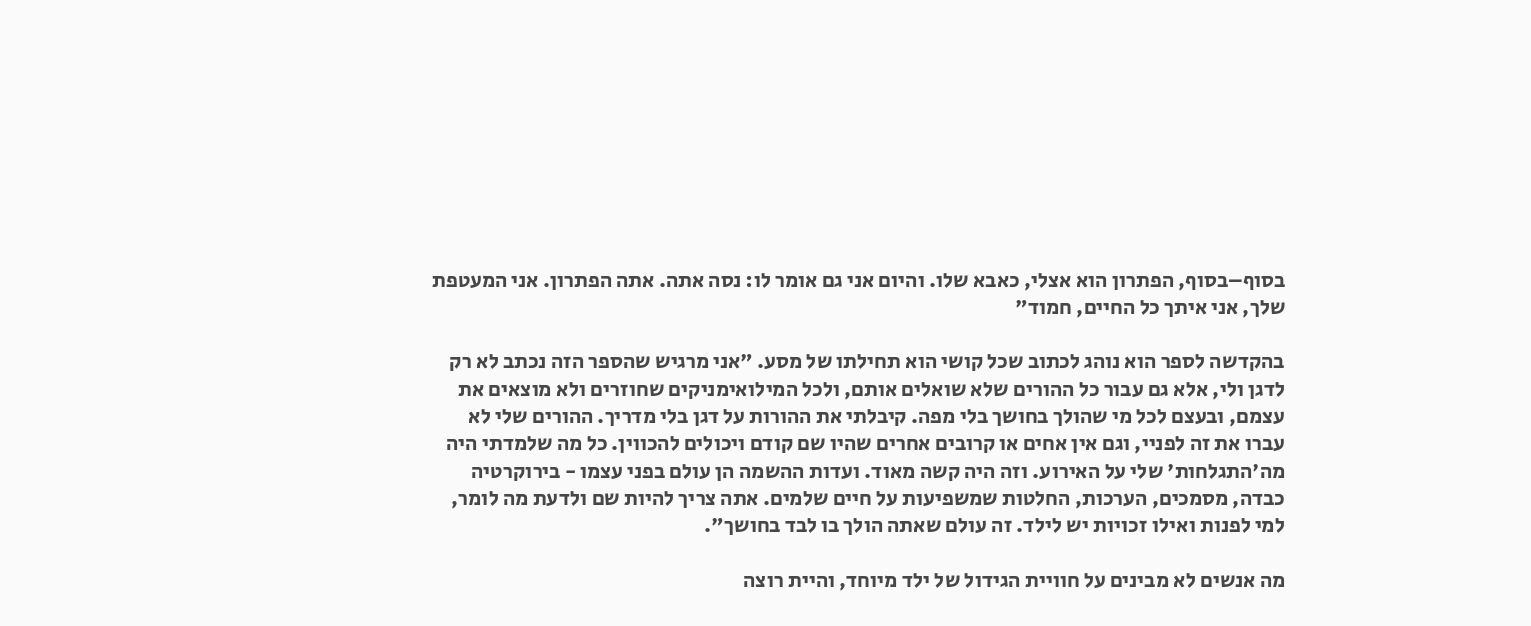בסוף–בסוף, הפתרון הוא אצלי, כאבא שלו. והיום אני גם אומר לו: נסה אתה. אתה הפתרון. אני המעטפת שלך, אני איתך כל החיים, חמוד"

בהקדשה לספר הוא נוהג לכתוב שכל קושי הוא תחילתו של מסע. "אני מרגיש שהספר הזה נכתב לא רק לדגן ולי, אלא גם עבור כל ההורים שלא שואלים אותם, ולכל המילואימניקים שחוזרים ולא מוצאים את עצמם, ובעצם לכל מי שהולך בחושך בלי מפה. קיבלתי את ההורות על דגן בלי מדריך. ההורים שלי לא עברו את זה לפניי, וגם אין אחים או קרובים אחרים שהיו שם קודם ויכולים להכווין. כל מה שלמדתי היה מה'התגלחות' שלי על האירוע. וזה היה קשה מאוד. ועדות ההשמה הן עולם בפני עצמו - בירוקרטיה כבדה, מסמכים, הערכות, החלטות שמשפיעות על חיים שלמים. אתה צריך להיות שם ולדעת מה לומר, למי לפנות ואילו זכויות יש לילד. זה עולם שאתה הולך בו לבד בחושך".

מה אנשים לא מבינים על חוויית הגידול של ילד מיוחד, והיית רוצה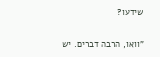שידעו?

"וואו, הרבה דברים. יש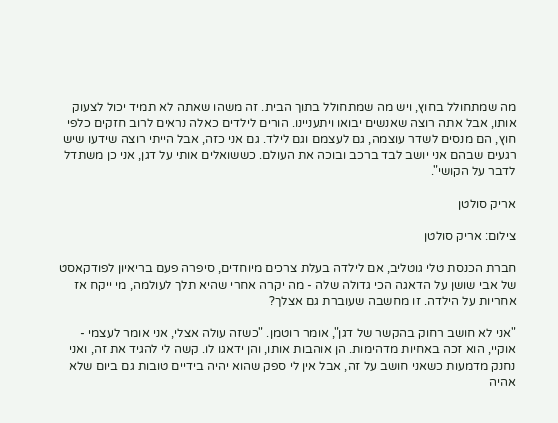מה שמתחולל בחוץ, ויש מה שמתחולל בתוך הבית. זה משהו שאתה לא תמיד יכול לצעוק אותו, אבל אתה רוצה שאנשים יבואו ויתעניינו. הורים לילדים כאלה נראים לרוב חזקים כלפי חוץ, הם מנסים לשדר עוצמה, גם לעצמם וגם לילד. גם אני כזה, אבל הייתי רוצה שידעו שיש רגעים שבהם אני יושב לבד ברכב ובוכה את העולם. כששואלים אותי על דגן, אני כן משתדל לדבר על הקושי".

אריק סולטן

צילום: אריק סולטן

חברת הכנסת טלי גוטליב, אם לילדה בעלת צרכים מיוחדים, סיפרה פעם בריאיון לפודקאסט של אבי שושן על הדאגה הכי גדולה שלה - מה יקרה אחרי שהיא תלך לעולמה, מי ייקח אז אחריות על הילדה. זו מחשבה שעוברת גם אצלך?

"אני לא חושב רחוק בהקשר של דגן", אומר רוטמן. "כשזה עולה אצלי, אני אומר לעצמי - אוקיי, הוא זכה באחיות מדהימות. הן אוהבות אותו, והן ידאגו לו. קשה לי להגיד את זה, ואני נחנק מדמעות כשאני חושב על זה, אבל אין לי ספק שהוא יהיה בידיים טובות גם ביום שלא אהיה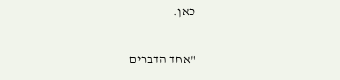כאן.

"אחד הדברים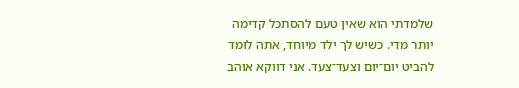שלמדתי הוא שאין טעם להסתכל קדימה יותר מדי. כשיש לך ילד מיוחד, אתה לומד להביט יום־יום וצעד־צעד. אני דווקא אוהב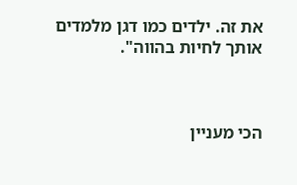את זה. ילדים כמו דגן מלמדים אותך לחיות בהווה".



הכי מעניין